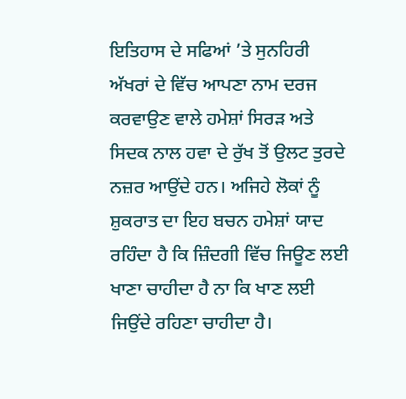ਇਤਿਹਾਸ ਦੇ ਸਫਿਆਂ ’ਤੇ ਸੁਨਹਿਰੀ ਅੱਖਰਾਂ ਦੇ ਵਿੱਚ ਆਪਣਾ ਨਾਮ ਦਰਜ ਕਰਵਾਉਣ ਵਾਲੇ ਹਮੇਸ਼ਾਂ ਸਿਰੜ ਅਤੇ ਸਿਦਕ ਨਾਲ ਹਵਾ ਦੇ ਰੁੱਖ ਤੋਂ ਉਲਟ ਤੁਰਦੇ ਨਜ਼ਰ ਆਉਂਦੇ ਹਨ। ਅਜਿਹੇ ਲੋਕਾਂ ਨੂੰ ਸ਼ੁਕਰਾਤ ਦਾ ਇਹ ਬਚਨ ਹਮੇਸ਼ਾਂ ਯਾਦ ਰਹਿੰਦਾ ਹੈ ਕਿ ਜ਼ਿੰਦਗੀ ਵਿੱਚ ਜਿਊਣ ਲਈ ਖਾਣਾ ਚਾਹੀਦਾ ਹੈ ਨਾ ਕਿ ਖਾਣ ਲਈ ਜਿਉਂਦੇ ਰਹਿਣਾ ਚਾਹੀਦਾ ਹੈ।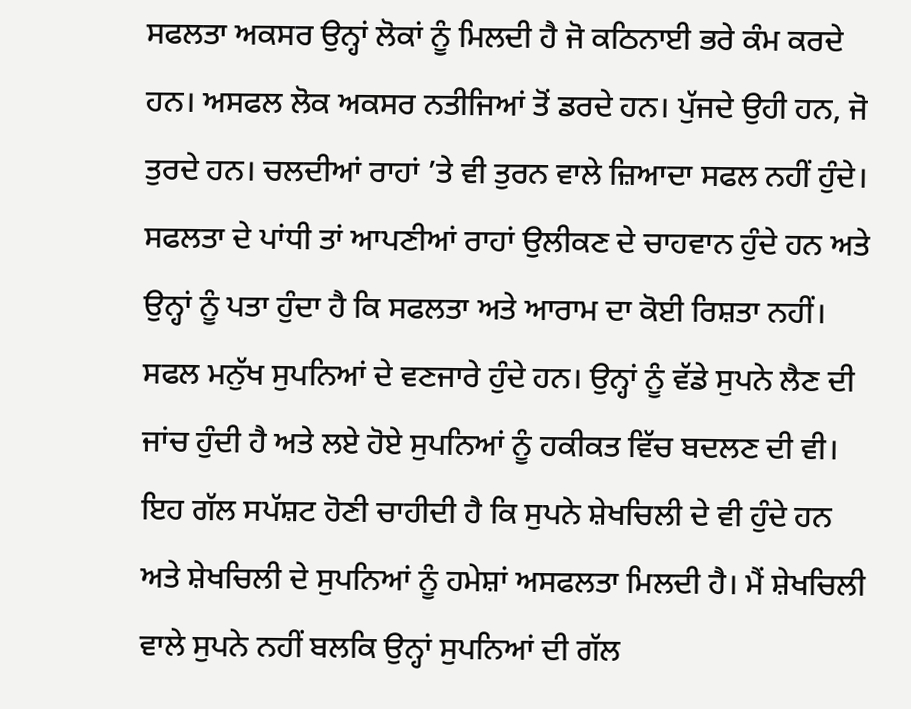ਸਫਲਤਾ ਅਕਸਰ ਉਨ੍ਹਾਂ ਲੋਕਾਂ ਨੂੰ ਮਿਲਦੀ ਹੈ ਜੋ ਕਠਿਨਾਈ ਭਰੇ ਕੰਮ ਕਰਦੇ ਹਨ। ਅਸਫਲ ਲੋਕ ਅਕਸਰ ਨਤੀਜਿਆਂ ਤੋਂ ਡਰਦੇ ਹਨ। ਪੁੱਜਦੇ ਉਹੀ ਹਨ, ਜੋ ਤੁਰਦੇ ਹਨ। ਚਲਦੀਆਂ ਰਾਹਾਂ ’ਤੇ ਵੀ ਤੁਰਨ ਵਾਲੇ ਜ਼ਿਆਦਾ ਸਫਲ ਨਹੀਂ ਹੁੰਦੇ। ਸਫਲਤਾ ਦੇ ਪਾਂਧੀ ਤਾਂ ਆਪਣੀਆਂ ਰਾਹਾਂ ਉਲੀਕਣ ਦੇ ਚਾਹਵਾਨ ਹੁੰਦੇ ਹਨ ਅਤੇ ਉਨ੍ਹਾਂ ਨੂੰ ਪਤਾ ਹੁੰਦਾ ਹੈ ਕਿ ਸਫਲਤਾ ਅਤੇ ਆਰਾਮ ਦਾ ਕੋਈ ਰਿਸ਼ਤਾ ਨਹੀਂ। ਸਫਲ ਮਨੁੱਖ ਸੁਪਨਿਆਂ ਦੇ ਵਣਜਾਰੇ ਹੁੰਦੇ ਹਨ। ਉਨ੍ਹਾਂ ਨੂੰ ਵੱਡੇ ਸੁਪਨੇ ਲੈਣ ਦੀ ਜਾਂਚ ਹੁੰਦੀ ਹੈ ਅਤੇ ਲਏ ਹੋਏ ਸੁਪਨਿਆਂ ਨੂੰ ਹਕੀਕਤ ਵਿੱਚ ਬਦਲਣ ਦੀ ਵੀ। ਇਹ ਗੱਲ ਸਪੱਸ਼ਟ ਹੋਣੀ ਚਾਹੀਦੀ ਹੈ ਕਿ ਸੁਪਨੇ ਸ਼ੇਖਚਿਲੀ ਦੇ ਵੀ ਹੁੰਦੇ ਹਨ ਅਤੇ ਸ਼ੇਖਚਿਲੀ ਦੇ ਸੁਪਨਿਆਂ ਨੂੰ ਹਮੇਸ਼ਾਂ ਅਸਫਲਤਾ ਮਿਲਦੀ ਹੈ। ਮੈਂ ਸ਼ੇਖਚਿਲੀ ਵਾਲੇ ਸੁਪਨੇ ਨਹੀਂ ਬਲਕਿ ਉਨ੍ਹਾਂ ਸੁਪਨਿਆਂ ਦੀ ਗੱਲ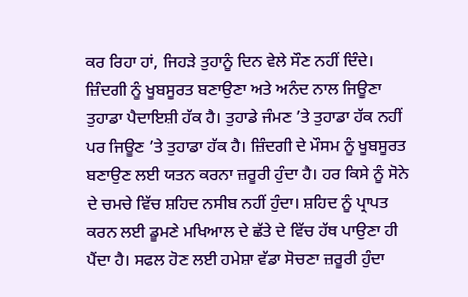ਕਰ ਰਿਹਾ ਹਾਂ, ਜਿਹੜੇ ਤੁਹਾਨੂੰ ਦਿਨ ਵੇਲੇ ਸੌਣ ਨਹੀਂ ਦਿੰਦੇ। ਜ਼ਿੰਦਗੀ ਨੂੰ ਖੂਬਸੂਰਤ ਬਣਾਉਣਾ ਅਤੇ ਅਨੰਦ ਨਾਲ ਜਿਊਣਾ ਤੁਹਾਡਾ ਪੈਦਾਇਸ਼ੀ ਹੱਕ ਹੈ। ਤੁਹਾਡੇ ਜੰਮਣ ’ਤੇ ਤੁਹਾਡਾ ਹੱਕ ਨਹੀਂ ਪਰ ਜਿਊਣ ’ਤੇ ਤੁਹਾਡਾ ਹੱਕ ਹੈ। ਜ਼ਿੰਦਗੀ ਦੇ ਮੌਸਮ ਨੂੰ ਖੂਬਸੂਰਤ ਬਣਾਉਣ ਲਈ ਯਤਨ ਕਰਨਾ ਜ਼ਰੂਰੀ ਹੁੰਦਾ ਹੈ। ਹਰ ਕਿਸੇ ਨੂੰ ਸੋਨੇ ਦੇ ਚਮਚੇ ਵਿੱਚ ਸ਼ਹਿਦ ਨਸੀਬ ਨਹੀਂ ਹੁੰਦਾ। ਸ਼ਹਿਦ ਨੂੰ ਪ੍ਰਾਪਤ ਕਰਨ ਲਈ ਡੂਮਣੇ ਮਖਿਆਲ ਦੇ ਛੱਤੇ ਦੇ ਵਿੱਚ ਹੱਥ ਪਾਉਣਾ ਹੀ ਪੈਂਦਾ ਹੈ। ਸਫਲ ਹੋਣ ਲਈ ਹਮੇਸ਼ਾ ਵੱਡਾ ਸੋਚਣਾ ਜ਼ਰੂਰੀ ਹੁੰਦਾ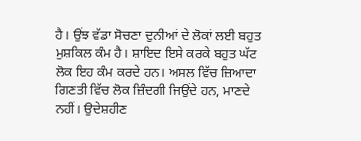ਹੈ। ਉਂਝ ਵੱਡਾ ਸੋਚਣਾ ਦੁਨੀਆਂ ਦੇ ਲੋਕਾਂ ਲਈ ਬਹੁਤ ਮੁਸ਼ਕਿਲ ਕੰਮ ਹੈ। ਸ਼ਾਇਦ ਇਸੇ ਕਰਕੇ ਬਹੁਤ ਘੱਟ ਲੋਕ ਇਹ ਕੰਮ ਕਰਦੇ ਹਨ। ਅਸਲ ਵਿੱਚ ਜ਼ਿਆਦਾ ਗਿਣਤੀ ਵਿੱਚ ਲੋਕ ਜ਼ਿੰਦਗੀ ਜਿਉਂਦੇ ਹਨ, ਮਾਣਦੇ ਨਹੀਂ। ਉਦੇਸ਼ਹੀਣ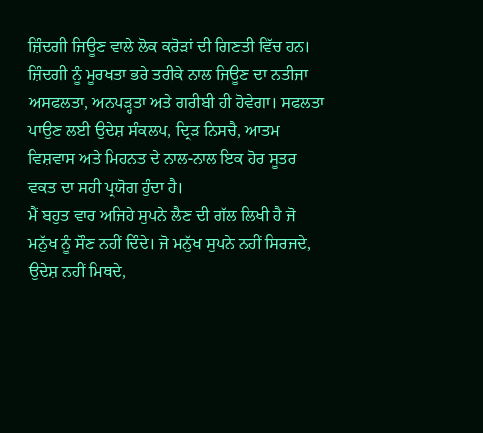ਜ਼ਿੰਦਗੀ ਜਿਊਣ ਵਾਲੇ ਲੋਕ ਕਰੋੜਾਂ ਦੀ ਗਿਣਤੀ ਵਿੱਚ ਹਨ।
ਜ਼ਿੰਦਗੀ ਨੂੰ ਮੂਰਖਤਾ ਭਰੇ ਤਰੀਕੇ ਨਾਲ ਜਿਊਣ ਦਾ ਨਤੀਜਾ ਅਸਫਲਤਾ, ਅਨਪੜ੍ਹਤਾ ਅਤੇ ਗਰੀਬੀ ਹੀ ਹੋਵੇਗਾ। ਸਫਲਤਾ ਪਾਉਣ ਲਈ ਉਦੇਸ਼ ਸੰਕਲਪ, ਦ੍ਰਿੜ ਨਿਸਚੈ, ਆਤਮ ਵਿਸ਼ਵਾਸ ਅਤੇ ਮਿਹਨਤ ਦੇ ਨਾਲ-ਨਾਲ ਇਕ ਹੋਰ ਸੂਤਰ ਵਕਤ ਦਾ ਸਹੀ ਪ੍ਰਯੋਗ ਹੁੰਦਾ ਹੈ।
ਮੈਂ ਬਹੁਤ ਵਾਰ ਅਜਿਹੇ ਸੁਪਨੇ ਲੈਣ ਦੀ ਗੱਲ ਲਿਖੀ ਹੈ ਜੋ ਮਨੁੱਖ ਨੂੰ ਸੌਣ ਨਹੀਂ ਦਿੰਦੇ। ਜੋ ਮਨੁੱਖ ਸੁਪਨੇ ਨਹੀਂ ਸਿਰਜਦੇ, ਉਦੇਸ਼ ਨਹੀਂ ਮਿਥਦੇ,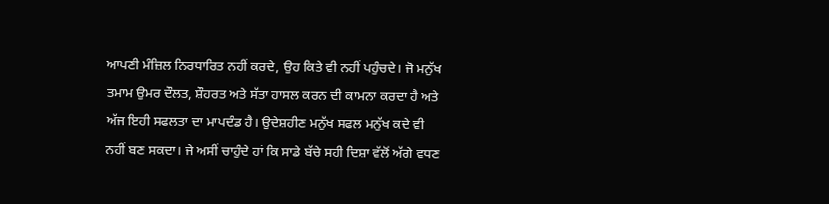ਆਪਣੀ ਮੰਜ਼ਿਲ ਨਿਰਧਾਰਿਤ ਨਹੀਂ ਕਰਦੇ, ਉਹ ਕਿਤੇ ਵੀ ਨਹੀਂ ਪਹੁੰਚਦੇ। ਜੋ ਮਨੁੱਖ ਤਮਾਮ ਉਮਰ ਦੌਲਤ, ਸ਼ੌਹਰਤ ਅਤੇ ਸੱਤਾ ਹਾਸਲ ਕਰਨ ਦੀ ਕਾਮਨਾ ਕਰਦਾ ਹੈ ਅਤੇ ਅੱਜ ਇਹੀ ਸਫਲਤਾ ਦਾ ਮਾਪਦੰਡ ਹੈ। ਉਦੇਸ਼ਹੀਣ ਮਨੁੱਖ ਸਫਲ ਮਨੁੱਖ ਕਦੇ ਵੀ ਨਹੀਂ ਬਣ ਸਕਦਾ। ਜੇ ਅਸੀਂ ਚਾਹੁੰਦੇ ਹਾਂ ਕਿ ਸਾਡੇ ਬੱਚੇ ਸਹੀ ਦਿਸ਼ਾ ਵੱਲੋਂ ਅੱਗੇ ਵਧਣ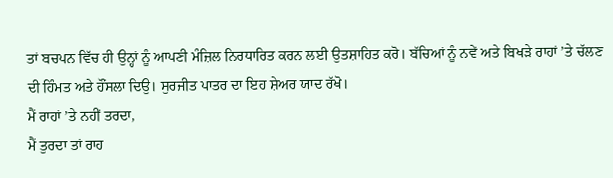ਤਾਂ ਬਚਪਨ ਵਿੱਚ ਹੀ ਉਨ੍ਹਾਂ ਨੂੰ ਆਪਣੀ ਮੰਜ਼ਿਲ ਨਿਰਧਾਰਿਤ ਕਰਨ ਲਈ ਉਤਸ਼ਾਹਿਤ ਕਰੋ। ਬੱਚਿਆਂ ਨੂੰ ਨਵੇਂ ਅਤੇ ਬਿਖੜੇ ਰਾਹਾਂ ’ਤੇ ਚੱਲਣ ਦੀ ਹਿੰਮਤ ਅਤੇ ਹੌਂਸਲਾ ਦਿਉ। ਸੁਰਜੀਤ ਪਾਤਰ ਦਾ ਇਹ ਸ਼ੇਅਰ ਯਾਦ ਰੱਖੋ।
ਮੈਂ ਰਾਹਾਂ ’ਤੇ ਨਹੀਂ ਤਰਦਾ,
ਮੈਂ ਤੁਰਦਾ ਤਾਂ ਰਾਹ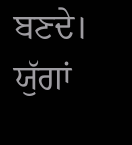ਬਣਦੇ।
ਯੁੱਗਾਂ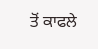ਤੋਂ ਕਾਫਲੇ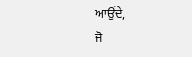ਆਉਂਦੇ,
ਜੋ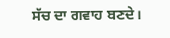ਸੱਚ ਦਾ ਗਵਾਹ ਬਣਦੇ।